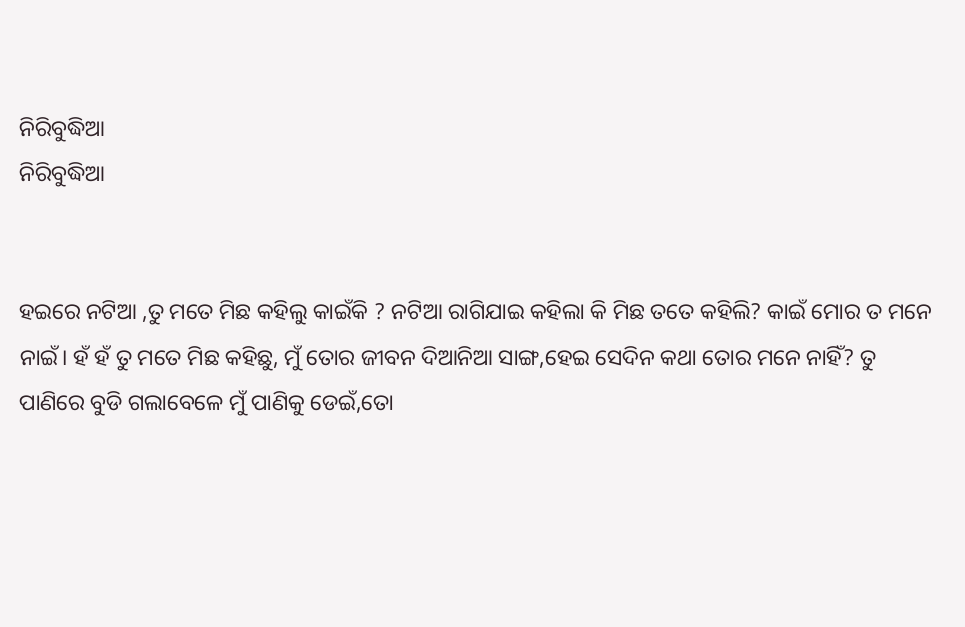ନିରିବୁଦ୍ଧିଆ
ନିରିବୁଦ୍ଧିଆ


ହଇରେ ନଟିଆ ,ତୁ ମତେ ମିଛ କହିଲୁ କାଇଁକି ? ନଟିଆ ରାଗିଯାଇ କହିଲା କି ମିଛ ତତେ କହିଲି? କାଇଁ ମୋର ତ ମନେ ନାଇଁ। ହଁ ହଁ ତୁ ମତେ ମିଛ କହିଛୁ, ମୁଁ ତୋର ଜୀବନ ଦିଆନିଆ ସାଙ୍ଗ,ହେଇ ସେଦିନ କଥା ତୋର ମନେ ନାହିଁ? ତୁ ପାଣିରେ ବୁଡି ଗଲାବେଳେ ମୁଁ ପାଣିକୁ ଡେଇଁ,ତୋ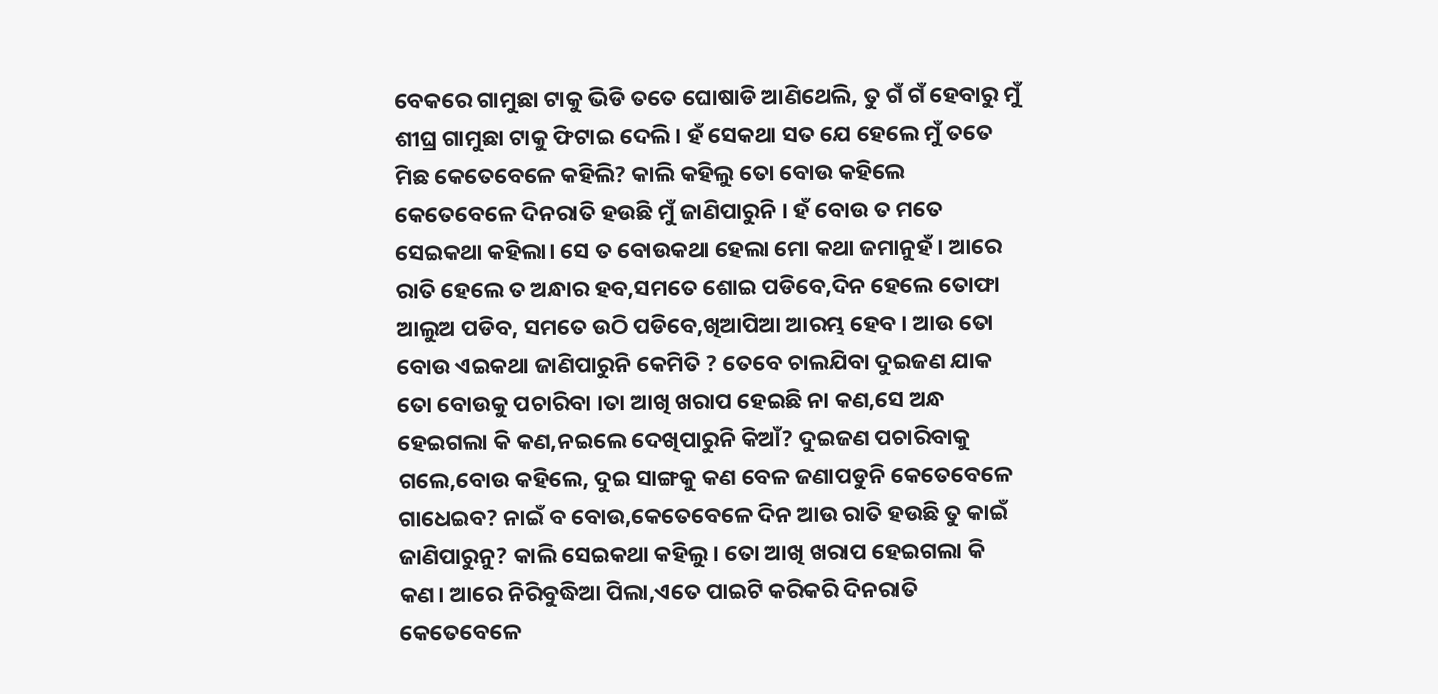ବେକରେ ଗାମୁଛା ଟାକୁ ଭିଡି ତତେ ଘୋଷାଡି ଆଣିଥେଲି, ତୁ ଗଁ ଗଁ ହେବାରୁ ମୁଁ ଶୀଘ୍ର ଗାମୁଛା ଟାକୁ ଫିଟାଇ ଦେଲି। ହଁ ସେକଥା ସତ ଯେ ହେଲେ ମୁଁ ତତେ ମିଛ କେତେବେଳେ କହିଲି? କାଲି କହିଲୁ ତୋ ବୋଉ କହିଲେ କେତେବେଳେ ଦିନରାତି ହଉଛି ମୁଁ ଜାଣିପାରୁନି । ହଁ ବୋଉ ତ ମତେ ସେଇକଥା କହିଲା। ସେ ତ ବୋଉକଥା ହେଲା ମୋ କଥା ଜମାନୁହଁ। ଆରେ ରାତି ହେଲେ ତ ଅନ୍ଧାର ହବ,ସମତେ ଶୋଇ ପଡିବେ,ଦିନ ହେଲେ ତୋଫା ଆଲୁଅ ପଡିବ, ସମତେ ଉଠି ପଡିବେ,ଖିଆପିଆ ଆରମ୍ଭ ହେବ । ଆଉ ତୋ ବୋଉ ଏଇକଥା ଜାଣିପାରୁନି କେମିତି ? ତେବେ ଚାଲଯିବା ଦୁଇଜଣ ଯାକ ତୋ ବୋଉକୁ ପଚାରିବା ।ତା ଆଖି ଖରାପ ହେଇଛି ନା କଣ,ସେ ଅନ୍ଧ ହେଇଗଲା କି କଣ,ନଇଲେ ଦେଖିପାରୁନି କିଆଁ? ଦୁଇଜଣ ପଚାରିବାକୁ ଗଲେ,ବୋଉ କହିଲେ, ଦୁଇ ସାଙ୍ଗକୁ କଣ ବେଳ ଜଣାପଡୁନି କେତେବେଳେ ଗାଧେଇବ? ନାଇଁ ବ ବୋଉ,କେତେବେଳେ ଦିନ ଆଉ ରାତି ହଉଛି ତୁ କାଇଁ ଜାଣିପାରୁନୁ? କାଲି ସେଇକଥା କହିଲୁ। ତୋ ଆଖି ଖରାପ ହେଇଗଲା କି କଣ। ଆରେ ନିରିବୁଦ୍ଧିଆ ପିଲା,ଏତେ ପାଇଟି କରିକରି ଦିନରାତି କେତେବେଳେ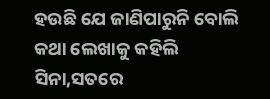ହଉଛି ଯେ ଜାଣିପାରୁନି ବୋଲି କଥା ଲେଖାକୁ କହିଲି ସିନା,ସତରେ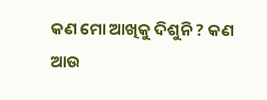କଣ ମୋ ଆଖିକୁ ଦିଶୁନି ? କଣ ଆଉ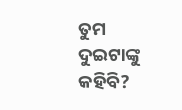ତୁମ ଦୁଇଟାଙ୍କୁ କହିବି?